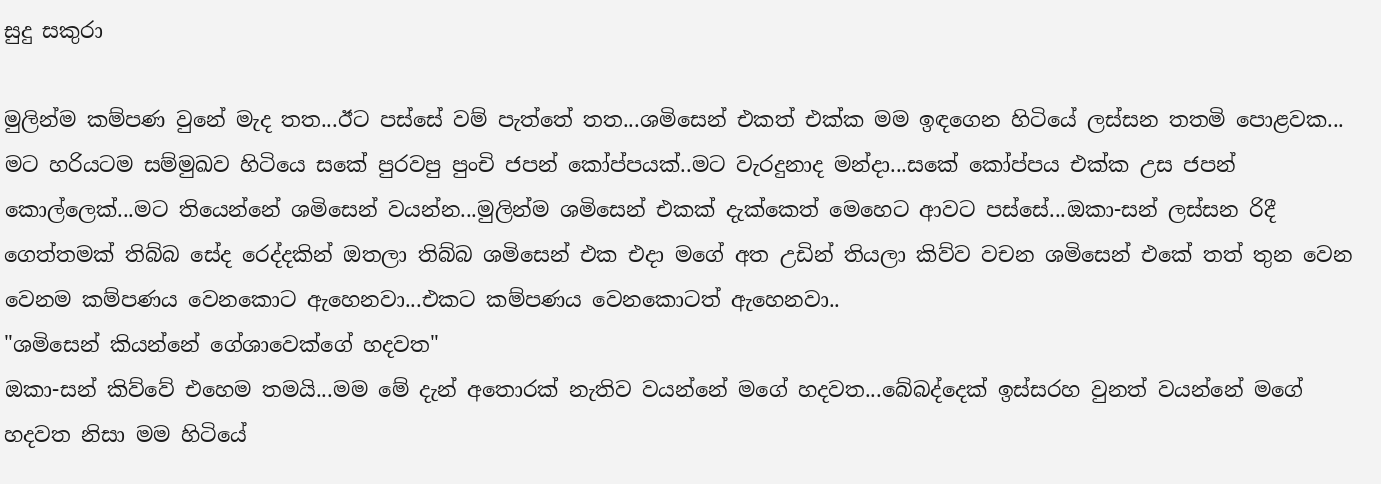සුදු සකුරා

මුලින්ම කම්පණ වුනේ මැද තත...ඊට පස්සේ වම් පැත්තේ තත...ශමිසෙන් එකත් එක්ක මම ඉඳගෙන හිටියේ ලස්සන තතමි පොළවක...  මට හරියටම සම්මුඛව හිටියෙ සකේ පුරවපු පුංචි ජපන් කෝප්පයක්..මට වැරදුනාද මන්දා...සකේ කෝප්පය එක්ක උස ජපන් කොල්ලෙක්...මට තියෙන්නේ ශමිසෙන් වයන්න...මුලින්ම ශමිසෙන් එකක් දැක්කෙත් මෙහෙට ආවට පස්සේ...ඔකා-සන් ලස්සන රිදී ගෙත්තමක් තිබ්බ සේද රෙද්දකින් ඔතලා තිබ්බ ශමිසෙන් එක එදා මගේ අත උඩින් තියලා කිව්ව වචන ශමිසෙන් එකේ තත් තුන වෙන වෙනම කම්පණය වෙනකොට ඇහෙනවා...එකට කම්පණය වෙනකොටත් ඇහෙනවා..
"ශමිසෙන් කියන්නේ ගේශාවෙක්ගේ හදවත"
ඔකා-සන් කිව්වේ එහෙම තමයි...මම මේ දැන් අතොරක් නැතිව වයන්නේ මගේ හදවත...බේබද්දෙක් ඉස්සරහ වුනත් වයන්නේ මගේ හදවත නිසා මම හිටියේ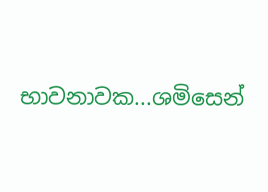භාවනාවක...ශමිසෙන්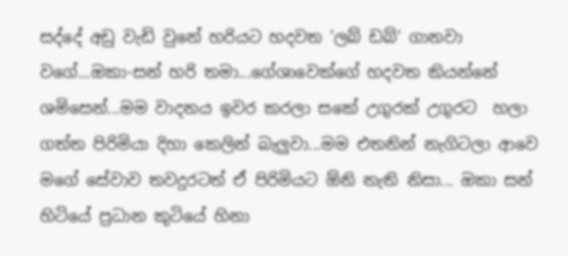සද්දේ අඩු වැඩි වුනේ හරියට හදවත 'ලබ් ඩබ්' ගානවා වගේ...ඔකා-සන් හරි තමා...ගේශාවෙක්ගේ හදවත කියන්නේ ශමිසෙන්...මම වාදනය ඉවර කරලා සකේ උගුරක් උගුරට  හලා ගත්ත පිරිමියා දිහා කෙලින් බැලුවා...මම එතනින් නැගිටලා ආවෙ මගේ සේවාව තවදුරටත් ඒ පිරිමියට ඕනි නැති නිසා... ඔකා සන් හිටියේ ප්‍රධාන කුටියේ හිනා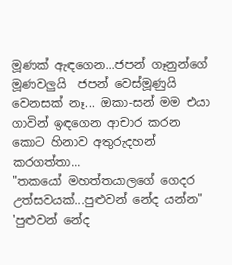මූණක් ඇඳගෙන...ජපන් ගෑනුන්ගේ මූණවලුයි  ජපන් වෙස්මූණුයි වෙනසක් නෑ... ඔකා-සන් මම එයා ගාවින් ඉඳගෙන ආචාර කරන කොට හිනාව අතුරුදහන් කරගත්තා...
"තකයෝ මහත්තයාලගේ ගෙදර උත්සවයක්...පුළුවන් නේද යන්න"
'පුළුවන් නේද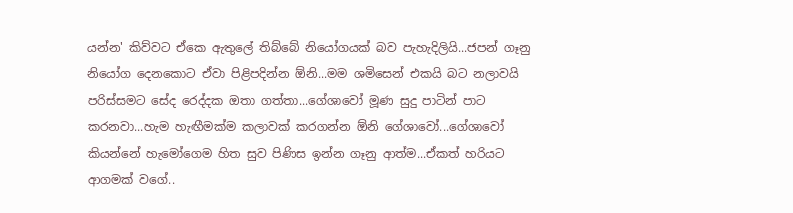යන්න' කිව්වට ඒකෙ ඇතුලේ තිබ්බේ නියෝගයක් බව පැහැදිලියි...ජපන් ගෑනු නියෝග දෙනකොට ඒවා පිළිපදින්න ඕනි...මම ශමිසෙන් එකයි බට නලාවයි පරිස්සමට සේද රෙද්දක ඔතා ගත්තා...ගේශාවෝ මූණ සුදු පාටින් පාට කරනවා...හැම හැඟීමක්ම කලාවක් කරගන්න ඕනි ගේශාවෝ...ගේශාවෝ කියන්නේ හැමෝගෙම හිත සුව පිණිස ඉන්න ගෑනු ආත්ම...ඒකත් හරියට ආගමක් වගේ..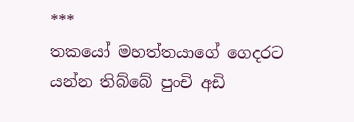***
තකයෝ මහත්තයාගේ ගෙදරට යන්න තිබ්බේ පුංචි අඩි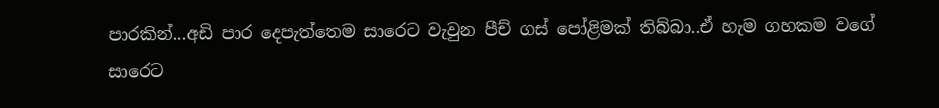පාරකින්...අඩි පාර දෙපැත්තෙම සාරෙට වැවුන පීච් ගස් පෝළිමක් තිබ්බා..ඒ හැම ගහකම වගේ සාරෙට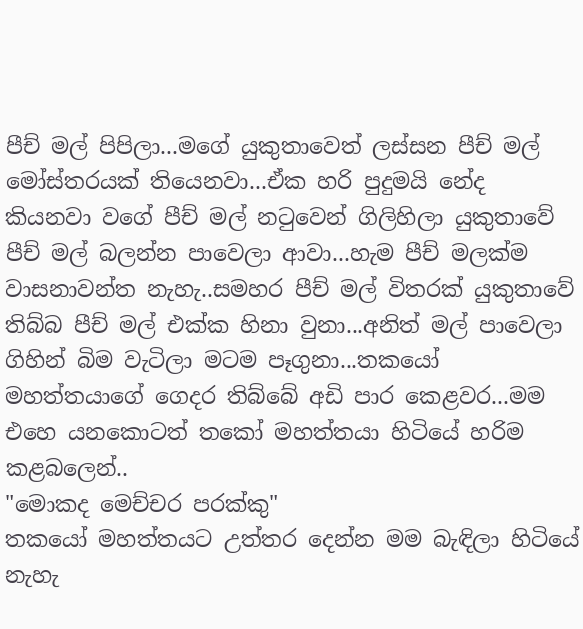පීච් මල් පිපිලා...මගේ යුකුතාවෙත් ලස්සන පීච් මල් මෝස්තරයක් තියෙනවා...ඒක හරි පුදුමයි නේද කියනවා වගේ පීච් මල් නටුවෙන් ගිලිහිලා යුකුතාවේ පීච් මල් බලන්න පාවෙලා ආවා...හැම පීච් මලක්ම වාසනාවන්ත නැහැ..සමහර පීච් මල් විතරක් යුකුතාවේ තිබ්බ පීච් මල් එක්ක හිනා වුනා...අනිත් මල් පාවෙලා ගිහින් බිම වැටිලා මටම පෑගුනා...තකයෝ මහත්තයාගේ ගෙදර තිබ්බේ අඩි පාර කෙළවර...මම එහෙ යනකොටත් තකෝ මහත්තයා හිටියේ හරිම කළබලෙන්..
"මොකද මෙච්චර පරක්කු"
තකයෝ මහත්තයට උත්තර දෙන්න මම බැඳිලා හිටියේ නැහැ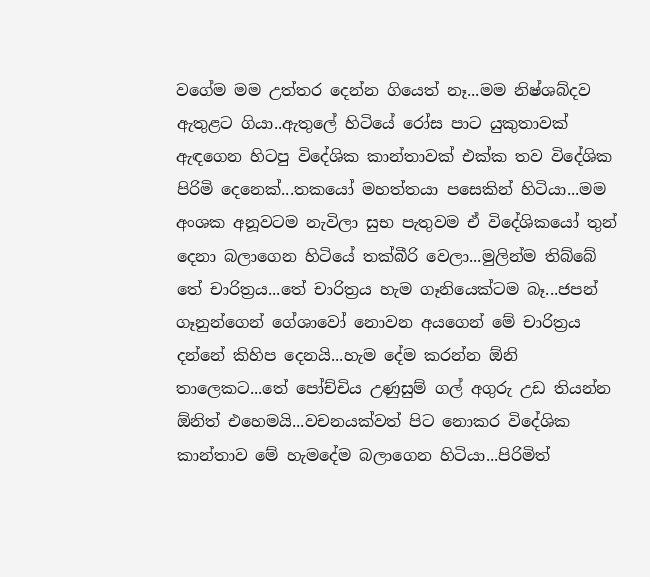වගේම මම උත්තර දෙන්න ගියෙත් නෑ...මම නිෂ්ශබ්දව ඇතුළට ගියා..ඇතුලේ හිටියේ රෝස පාට යුකුතාවක් ඇඳගෙන හිටපු විදේශික කාන්තාවක් එක්ක තව විදේශික පිරිමි දෙනෙක්...තකයෝ මහත්තයා පසෙකින් හිටියා...මම අංශක අනූවටම නැවිලා සුභ පැතුවම ඒ විදේශිකයෝ තුන් දෙනා බලාගෙන හිටියේ තක්බීරි වෙලා...මුලින්ම තිබ්බේ තේ චාරිත්‍රය...තේ චාරිත්‍රය හැම ගෑනියෙක්ටම බෑ...ජපන් ගෑනුන්ගෙන් ගේශාවෝ නොවන අයගෙන් මේ චාරිත්‍රය දන්නේ කිහිප දෙනයි...හැම දේම කරන්න ඕනි තාලෙකට...තේ පෝච්චිය උණුසුම් ගල් අගුරු උඩ තියන්න ඕනිත් එහෙමයි...වචනයක්වත් පිට නොකර විදේශික කාන්තාව මේ හැමදේම බලාගෙන හිටියා...පිරිමිත්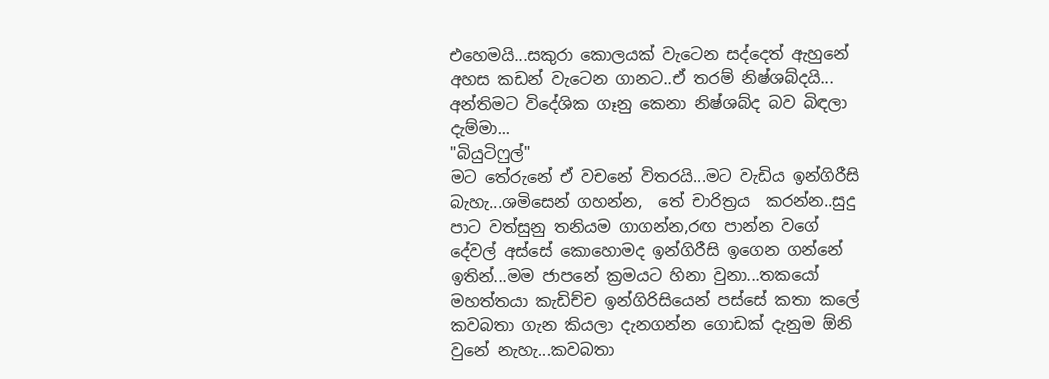එහෙමයි...සකුරා කොලයක් වැටෙන සද්දෙත් ඇහුනේ අහස කඩන් වැටෙන ගානට..ඒ තරම් නිෂ්ශබ්දයි... අන්තිමට විදේශික ගෑනු කෙනා නිෂ්ශබ්ද බව බිඳලා දැම්මා...
"බියුටිෆුල්"
මට තේරුනේ ඒ වචනේ විතරයි...මට වැඩිය ඉන්ගිරීසි බැහැ...ශමිසෙන් ගහන්න,  තේ චාරිත්‍රය  කරන්න..සුදු පාට වත්සුනු තනියම ගාගන්න,රඟ පාන්න වගේ දේවල් අස්සේ කොහොමද ඉන්ගිරීසි ඉගෙන ගන්නේ ඉතින්...මම ජාපනේ ක්‍රමයට හිනා වුනා...තකයෝ මහත්තයා කැඩිච්ච ඉන්ගිරිසියෙන් පස්සේ කතා කලේ කවබතා ගැන කියලා දැනගන්න ගොඩක් දැනුම ඕනි වුනේ නැහැ...කවබතා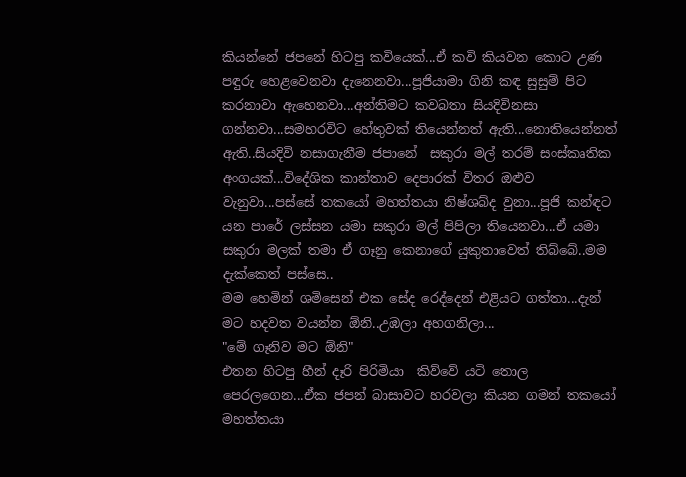කියන්නේ ජපනේ හිටපු කවියෙක්...ඒ කවි කියවන කොට උණ පඳුරු හෙළවෙනවා දැනෙනවා...පූජියාමා ගිනි කඳ සුසුම් පිට කරනාවා ඇහෙනවා...අන්තිමට කවබතා සියදිවිනසා ගන්නවා...සමහරවිට හේතුවක් තියෙන්නත් ඇති...නොතියෙන්නත්  ඇති..සියදිවි නසාගැනීම ජපානේ  සකුරා මල් තරම් සංස්කෘතික අංගයක්...විදේශික කාන්තාව දෙපාරක් විතර ඔළුව වැනුවා...පස්සේ තකයෝ මහත්තයා නිෂ්ශබ්ද වුනා...පූජි කන්ඳට යන පාරේ ලස්සන යමා සකුරා මල් පිපිලා තියෙනවා...ඒ යමා සකුරා මලක් තමා ඒ ගෑනු කෙනාගේ යුකුතාවෙත් තිබ්බේ..මම දැක්කෙත් පස්සෙ..
මම හෙමින් ශමිසෙන් එක සේද රෙද්දෙන් එළියට ගත්තා...දැන් මට හදවත වයන්න ඕනි..උඹලා අහගනිලා...
"මේ ගෑනිව මට ඕනි"
එතන හිටපු හීන් දෑරි පිරිමියා  කිව්වේ යටි තොල පෙරලගෙන...ඒක ජපන් බාසාවට හරවලා කියන ගමන් තකයෝ මහත්තයා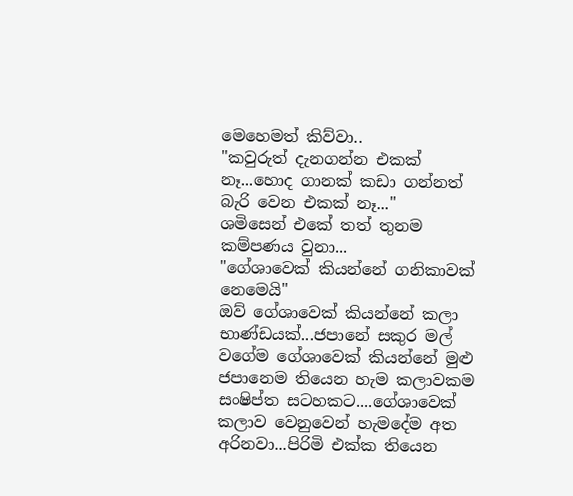මෙහෙමත් කිව්වා..
"කවුරුත් දැනගන්න එකක් නෑ...හොද ගානක් කඩා ගන්නත් බැරි වෙන එකක් නෑ..."
ශමිසෙන් එකේ තත් තුනම කම්පණය වුනා...
"ගේශාවෙක් කියන්නේ ගනිකාවක් නෙමෙයි"
ඔව් ගේශාවෙක් කියන්නේ කලා භාණ්ඩයක්...ජපානේ සකුර මල් වගේම ගේශාවෙක් කියන්නේ මුළු ජපානෙම තියෙන හැම කලාවකම සංෂිප්ත සටහකට....ගේශාවෙක් කලාව වෙනුවෙන් හැමදේම අත අරිනවා...පිරිමි එක්ක තියෙන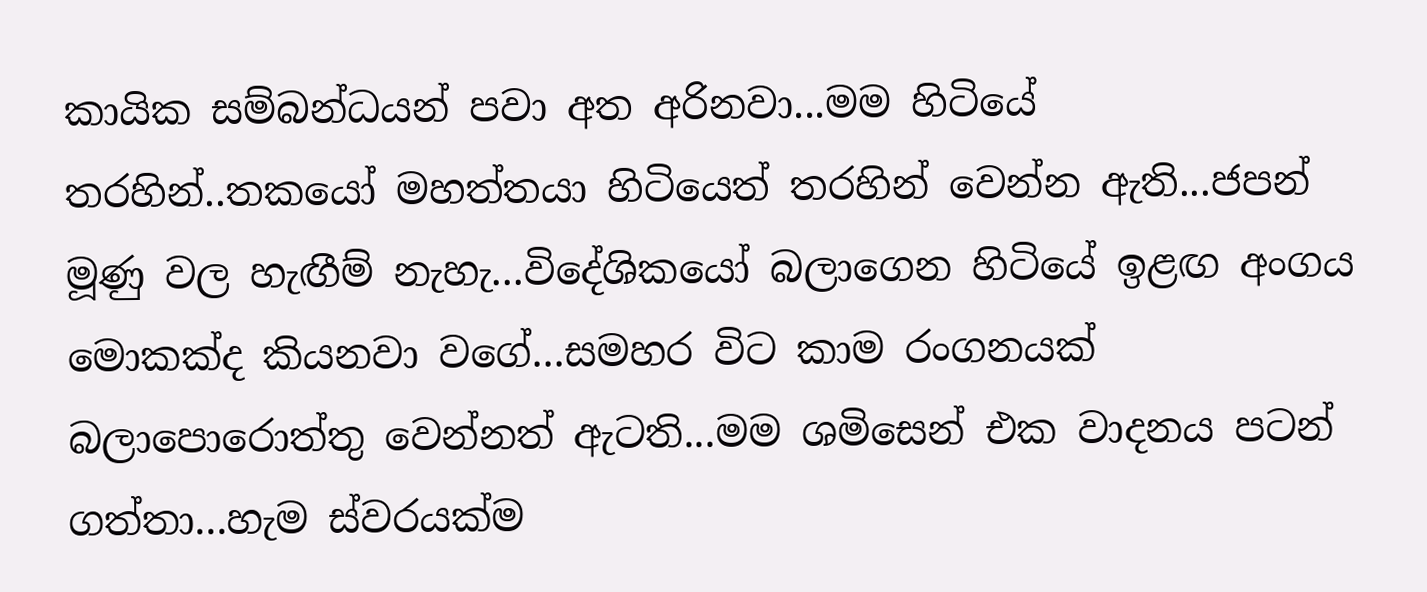කායික සම්බන්ධයන් පවා අත අරිනවා...මම හිටියේ තරහින්..තකයෝ මහත්තයා හිටියෙත් තරහින් වෙන්න ඇති...ජපන් මූණු වල හැඟීම් නැහැ...විදේශිකයෝ බලාගෙන හිටියේ ඉළඟ අංගය මොකක්ද කියනවා වගේ...සමහර විට කාම රංගනයක් බලාපොරොත්තු වෙන්නත් ඇටති...මම ශමිසෙන් එක වාදනය පටන් ගත්තා...හැම ස්වරයක්ම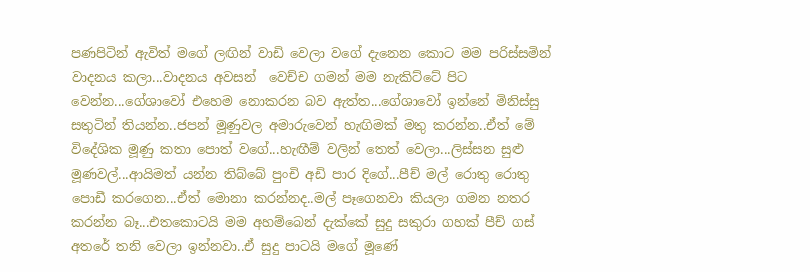පණපිටින් ඇවිත් මගේ ලඟින් වාඩි වෙලා වගේ දැනෙන කොට මම පරිස්සමින් වාදනය කලා...වාදනය අවසන්  වෙච්ච ගමන් මම නැකිට්ටේ පිට වෙන්න...ගේශාවෝ එහෙම නොකරන බව ඇත්ත...ගේශාවෝ ඉන්නේ මිනිස්සු සතුටින් තියන්න..ජපන් මූණුවල අමාරුවෙන් හැඟිමක් මතු කරන්න..ඒත් මේ විදේශික මූණු කතා පොත් වගේ...හැඟීම් වලින් තෙත් වෙලා...ලිස්සන සුළු මූණවල්...ආයිමත් යන්න තිබ්බේ පුංචි අඩි පාර දිගේ...පීච් මල් රොතු රොතු පොඩී කරගෙන...ඒත් මොනා කරන්නද..මල් පෑගෙනවා කියලා ගමන නතර කරන්න බෑ...එතකොටයි මම අහම්බෙන් දැක්කේ සුදු සකුරා ගහක් පීච් ගස් අතරේ තනි වෙලා ඉන්නවා..ඒ සුදු පාටයි මගේ මූණේ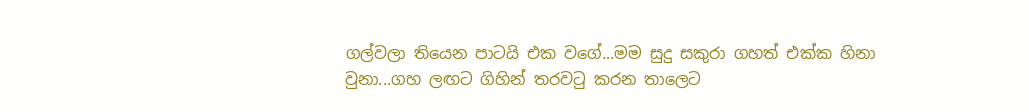ගල්වලා තියෙන පාටයි එක වගේ...මම සුදු සකුරා ගහත් එක්ක හිනා වුනා...ගහ ලඟට ගිහින් තරවටු කරන තාලෙට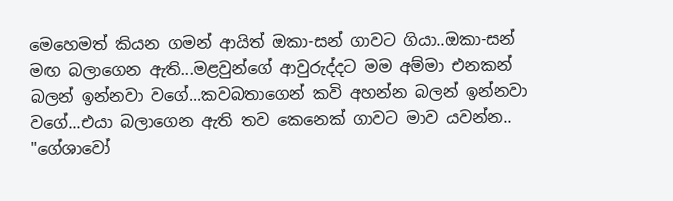මෙහෙමත් කියන ගමන් ආයිත් ඔකා-සන් ගාවට ගියා..ඔකා-සන් මඟ බලාගෙන ඇති...මළවුන්ගේ ආවුරුද්දට මම අම්මා එනකන් බලන් ඉන්නවා වගේ...කවබතාගෙන් කවි අහන්න බලන් ඉන්නවා වගේ...එයා බලාගෙන ඇති තව කෙනෙක් ගාවට මාව යවන්න..
"ගේශාවෝ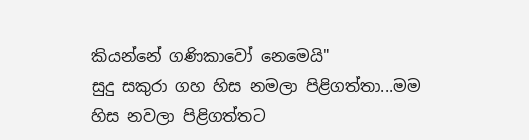කියන්නේ ගණිකාවෝ නෙමෙයි"
සුදු සකුරා ගහ හිස නමලා පිළිගත්තා...මම හිස නවලා පිළිගත්තට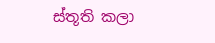ස්තූති කලා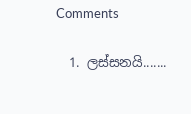Comments

  1. ලස්සනයි.......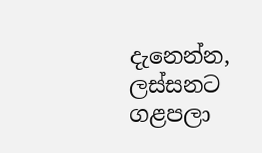දැනෙන්න, ලස්සනට ගළපලා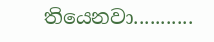තියෙනවා...........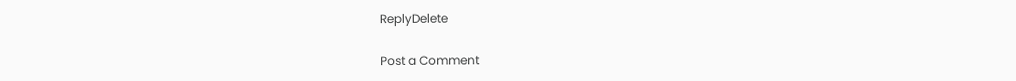ReplyDelete

Post a Comment